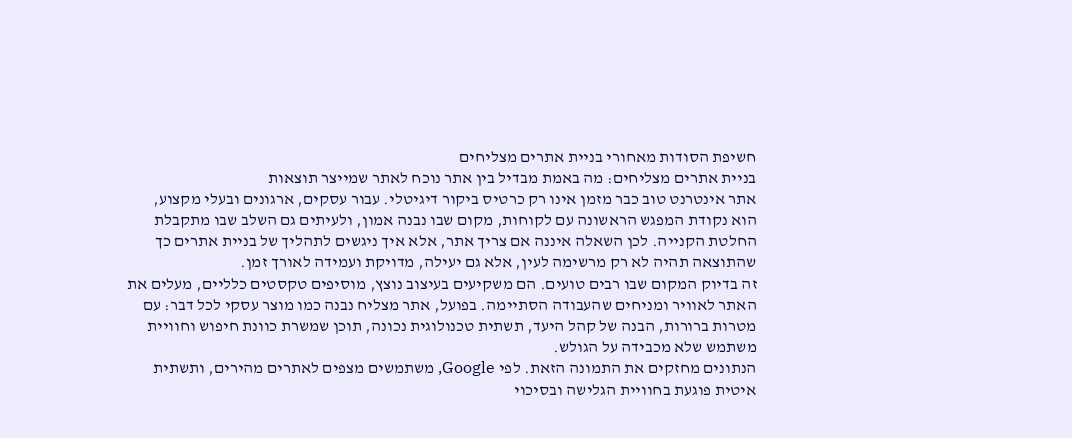חשיפת הסודות מאחורי בניית אתרים מצליחים
בניית אתרים מצליחים: מה באמת מבדיל בין אתר נוכח לאתר שמייצר תוצאות
אתר אינטרנט טוב כבר מזמן אינו רק כרטיס ביקור דיגיטלי. עבור עסקים, ארגונים ובעלי מקצוע, הוא נקודת המפגש הראשונה עם לקוחות, מקום שבו נבנה אמון, ולעיתים גם השלב שבו מתקבלת החלטת הקנייה. לכן השאלה איננה אם צריך אתר, אלא איך ניגשים לתהליך של בניית אתרים כך שהתוצאה תהיה לא רק מרשימה לעין, אלא גם יעילה, מדויקת ועמידה לאורך זמן.
זה בדיוק המקום שבו רבים טועים. הם משקיעים בעיצוב נוצץ, מוסיפים טקסטים כלליים, מעלים את האתר לאוויר ומניחים שהעבודה הסתיימה. בפועל, אתר מצליח נבנה כמו מוצר עסקי לכל דבר: עם מטרות ברורות, הבנה של קהל היעד, תשתית טכנולוגית נכונה, תוכן שמשרת כוונת חיפוש וחוויית משתמש שלא מכבידה על הגולש.
הנתונים מחזקים את התמונה הזאת. לפי Google, משתמשים מצפים לאתרים מהירים, ותשתית איטית פוגעת בחוויית הגלישה ובסיכוי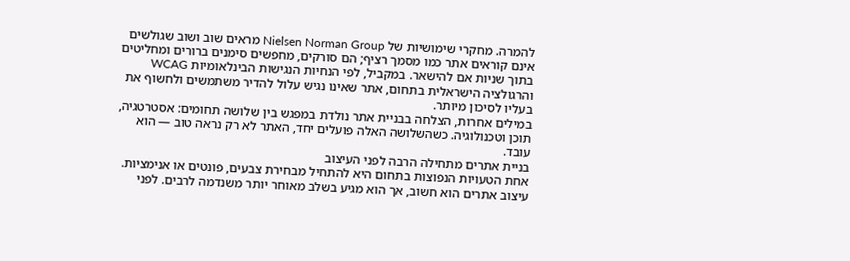להמרה. מחקרי שימושיות של Nielsen Norman Group מראים שוב ושוב שגולשים אינם קוראים אתר כמו מסמך רציף; הם סורקים, מחפשים סימנים ברורים ומחליטים בתוך שניות אם להישאר. במקביל, לפי הנחיות הנגישות הבינלאומיות WCAG והרגולציה הישראלית בתחום, אתר שאינו נגיש עלול להדיר משתמשים ולחשוף את בעליו לסיכון מיותר.
במילים אחרות, הצלחה בבניית אתר נולדת במפגש בין שלושה תחומים: אסטרטגיה, תוכן וטכנולוגיה. כשהשלושה האלה פועלים יחד, האתר לא רק נראה טוב — הוא עובד.
בניית אתרים מתחילה הרבה לפני העיצוב
אחת הטעויות הנפוצות בתחום היא להתחיל מבחירת צבעים, פונטים או אנימציות. עיצוב אתרים הוא חשוב, אך הוא מגיע בשלב מאוחר יותר משנדמה לרבים. לפני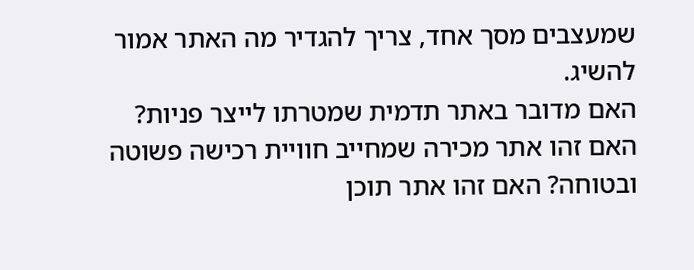שמעצבים מסך אחד, צריך להגדיר מה האתר אמור להשיג.
האם מדובר באתר תדמית שמטרתו לייצר פניות? האם זהו אתר מכירה שמחייב חוויית רכישה פשוטה ובטוחה? האם זהו אתר תוכן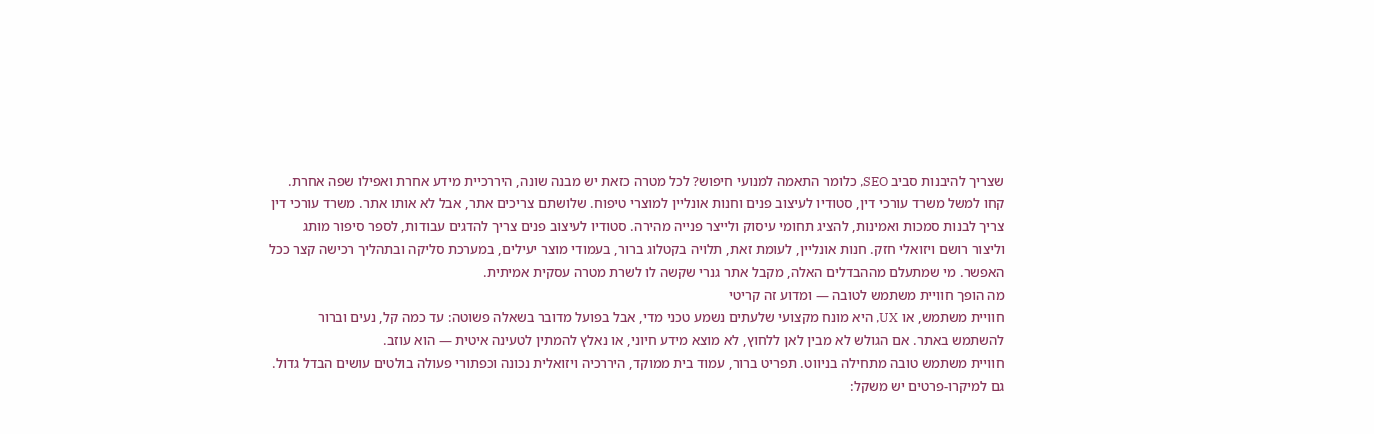שצריך להיבנות סביב SEO, כלומר התאמה למנועי חיפוש? לכל מטרה כזאת יש מבנה שונה, היררכיית מידע אחרת ואפילו שפה אחרת.
קחו למשל משרד עורכי דין, סטודיו לעיצוב פנים וחנות אונליין למוצרי טיפוח. שלושתם צריכים אתר, אבל לא אותו אתר. משרד עורכי דין צריך לבנות סמכות ואמינות, להציג תחומי עיסוק ולייצר פנייה מהירה. סטודיו לעיצוב פנים צריך להדגים עבודות, לספר סיפור מותג וליצור רושם ויזואלי חזק. חנות אונליין, לעומת זאת, תלויה בקטלוג ברור, בעמודי מוצר יעילים, במערכת סליקה ובתהליך רכישה קצר ככל האפשר. מי שמתעלם מההבדלים האלה, מקבל אתר גנרי שקשה לו לשרת מטרה עסקית אמיתית.
מה הופך חוויית משתמש לטובה — ומדוע זה קריטי
חוויית משתמש, או UX, היא מונח מקצועי שלעתים נשמע טכני מדי, אבל בפועל מדובר בשאלה פשוטה: עד כמה קל, נעים וברור להשתמש באתר. אם הגולש לא מבין לאן ללחוץ, לא מוצא מידע חיוני, או נאלץ להמתין לטעינה איטית — הוא עוזב.
חוויית משתמש טובה מתחילה בניווט. תפריט ברור, עמוד בית ממוקד, היררכיה ויזואלית נכונה וכפתורי פעולה בולטים עושים הבדל גדול. גם למיקרו-פרטים יש משקל: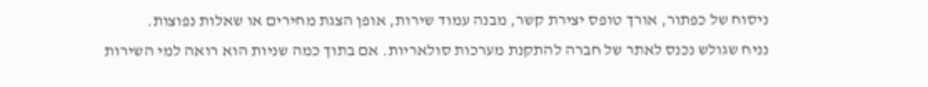ניסוח של כפתור, אורך טופס יצירת קשר, מבנה עמוד שירות, אופן הצגת מחירים או שאלות נפוצות.
נניח שגולש נכנס לאתר של חברה להתקנת מערכות סולאריות. אם בתוך כמה שניות הוא רואה למי השירות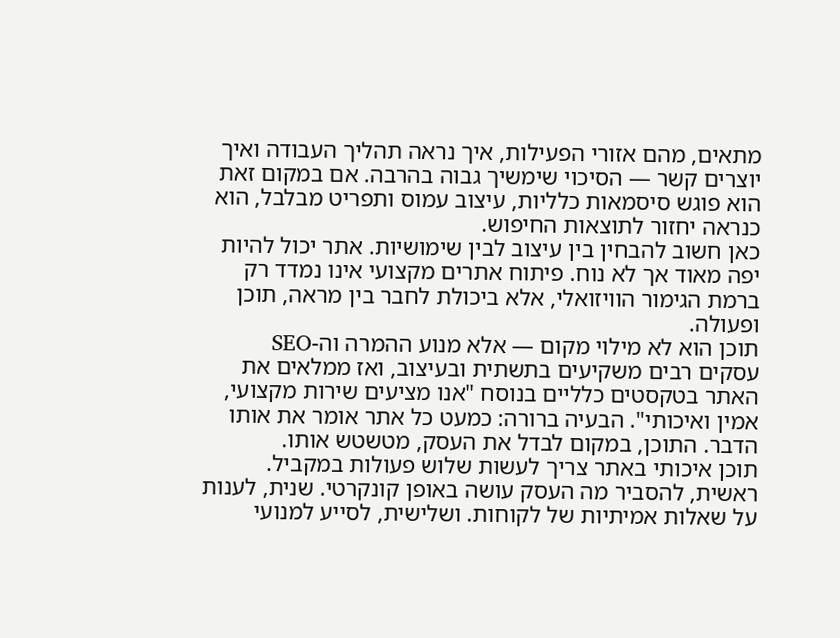מתאים, מהם אזורי הפעילות, איך נראה תהליך העבודה ואיך יוצרים קשר — הסיכוי שימשיך גבוה בהרבה. אם במקום זאת הוא פוגש סיסמאות כלליות, עיצוב עמוס ותפריט מבלבל, הוא כנראה יחזור לתוצאות החיפוש.
כאן חשוב להבחין בין עיצוב לבין שימושיות. אתר יכול להיות יפה מאוד אך לא נוח. פיתוח אתרים מקצועי אינו נמדד רק ברמת הגימור הוויזואלי, אלא ביכולת לחבר בין מראה, תוכן ופעולה.
תוכן הוא לא מילוי מקום — אלא מנוע ההמרה וה-SEO
עסקים רבים משקיעים בתשתית ובעיצוב, ואז ממלאים את האתר בטקסטים כלליים בנוסח "אנו מציעים שירות מקצועי, אמין ואיכותי". הבעיה ברורה: כמעט כל אתר אומר את אותו הדבר. התוכן, במקום לבדל את העסק, מטשטש אותו.
תוכן איכותי באתר צריך לעשות שלוש פעולות במקביל. ראשית, להסביר מה העסק עושה באופן קונקרטי. שנית, לענות על שאלות אמיתיות של לקוחות. ושלישית, לסייע למנועי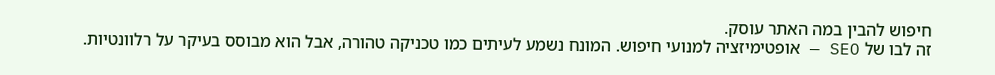חיפוש להבין במה האתר עוסק.
זה לבו של SEO — אופטימיזציה למנועי חיפוש. המונח נשמע לעיתים כמו טכניקה טהורה, אבל הוא מבוסס בעיקר על רלוונטיות.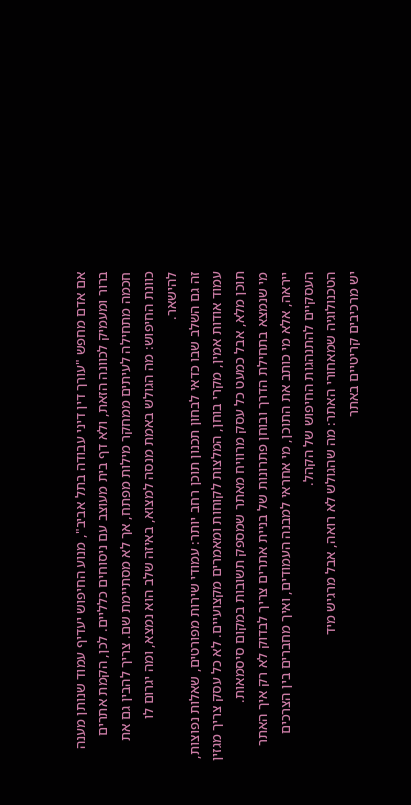אם אדם מחפש "עורך דין דיני עבודה בתל אביב", מנוע החיפוש יעדיף עמוד שנותן מענה ברור ומעמיק לכוונה הזאת, ולא דף בית מעוצב עם ניסוחים כלליים. לכן, הקמת אתרים חכמה מתחילה לעיתים ממחקר מילות מפתח, אך לא מסתיימת שם. צריך להבין גם את כוונת החיפוש: מה הגולש באמת מנסה למצוא, באיזה שלב הוא נמצא, ומה יגרום לו להישאר.
זה גם השלב שבו כדאי לבחון תכנון תוכן רחב יותר: עמודי שירות מפורטים, שאלות נפוצות, עמוד אודות אמין, מקרי בוחן, המלצות לקוחות ומאמרים מקצועיים. לא כל עסק צריך מגזין תוכן מלא, אבל כמעט כל עסק מרוויח מאתר שמספק תשובות במקום סיסמאות.
מי שנמצא בתחילת הדרך ובוחן פתרונות של בניית אתרים צריך לבדוק לא רק איך האתר ייראה, אלא מי כותב את התוכן, מי אחראי למבנה העמודים, ואיך מחברים בין הצרכים העסקיים להתנהגות החיפוש של הקהל.
הטכנולוגיה שמאחורי האתר: מה שהגולש לא רואה, אבל מרגיש מיד
יש מרכיבים קריטיים באתר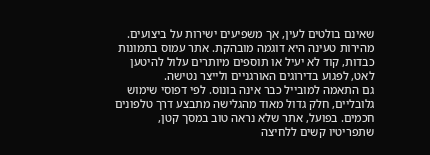שאינם בולטים לעין, אך משפיעים ישירות על ביצועים. מהירות טעינה היא דוגמה מובהקת. אתר עמוס בתמונות כבדות, קוד לא יעיל או תוספים מיותרים עלול להיטען לאט, לפגוע בדירוגים האורגניים ולייצר נטישה.
גם התאמה למובייל כבר אינה בונוס. לפי דפוסי שימוש גלובליים, חלק גדול מאוד מהגלישה מתבצע דרך טלפונים חכמים. בפועל, אתר שלא נראה טוב במסך קטן, שתפריטיו קשים ללחיצה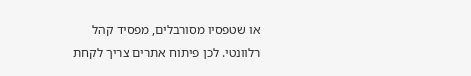או שטפסיו מסורבלים, מפסיד קהל רלוונטי. לכן פיתוח אתרים צריך לקחת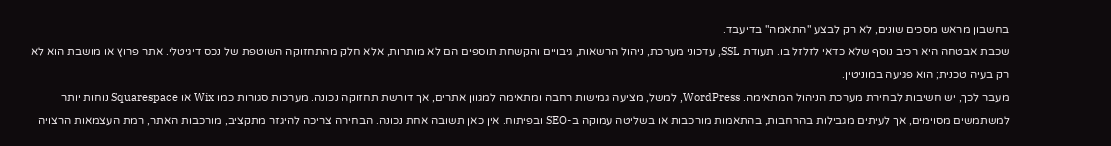בחשבון מראש מסכים שונים, לא רק לבצע "התאמה" בדיעבד.
שכבת אבטחה היא רכיב נוסף שלא כדאי לזלזל בו. תעודת SSL, עדכוני מערכת, ניהול הרשאות, גיבויים והקשחת תוספים הם לא מותרות, אלא חלק מהתחזוקה השוטפת של נכס דיגיטלי. אתר פרוץ או מושבת הוא לא רק בעיה טכנית; הוא פגיעה במוניטין.
מעבר לכך, יש חשיבות לבחירת מערכת הניהול המתאימה. WordPress, למשל, מציעה גמישות רחבה ומתאימה למגוון אתרים, אך דורשת תחזוקה נכונה. מערכות סגורות כמו Wix או Squarespace נוחות יותר למשתמשים מסוימים, אך לעיתים מגבילות בהרחבות, בהתאמות מורכבות או בשליטה עמוקה ב-SEO ובפיתוח. אין כאן תשובה אחת נכונה. הבחירה צריכה להיגזר מתקציב, מורכבות האתר, רמת העצמאות הרצויה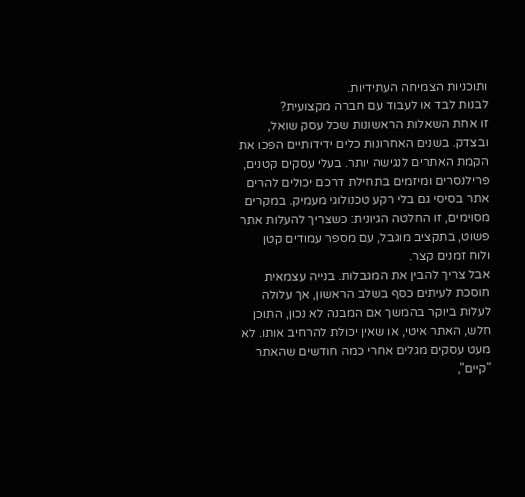ותוכניות הצמיחה העתידיות.
לבנות לבד או לעבוד עם חברה מקצועית?
זו אחת השאלות הראשונות שכל עסק שואל, ובצדק. בשנים האחרונות כלים ידידותיים הפכו את הקמת האתרים לנגישה יותר. בעלי עסקים קטנים, פרילנסרים ומיזמים בתחילת דרכם יכולים להרים אתר בסיסי גם בלי רקע טכנולוגי מעמיק. במקרים מסוימים, זו החלטה הגיונית: כשצריך להעלות אתר פשוט, בתקציב מוגבל, עם מספר עמודים קטן ולוח זמנים קצר.
אבל צריך להבין את המגבלות. בנייה עצמאית חוסכת לעיתים כסף בשלב הראשון, אך עלולה לעלות ביוקר בהמשך אם המבנה לא נכון, התוכן חלש, האתר איטי, או שאין יכולת להרחיב אותו. לא מעט עסקים מגלים אחרי כמה חודשים שהאתר "קיים",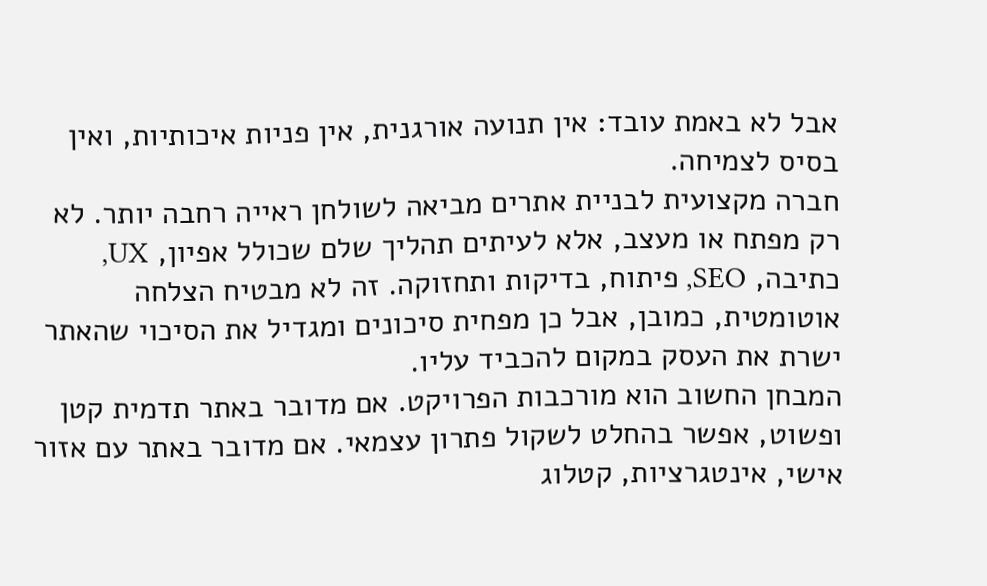אבל לא באמת עובד: אין תנועה אורגנית, אין פניות איכותיות, ואין בסיס לצמיחה.
חברה מקצועית לבניית אתרים מביאה לשולחן ראייה רחבה יותר. לא רק מפתח או מעצב, אלא לעיתים תהליך שלם שכולל אפיון, UX, כתיבה, SEO, פיתוח, בדיקות ותחזוקה. זה לא מבטיח הצלחה אוטומטית, כמובן, אבל כן מפחית סיכונים ומגדיל את הסיכוי שהאתר ישרת את העסק במקום להכביד עליו.
המבחן החשוב הוא מורכבות הפרויקט. אם מדובר באתר תדמית קטן ופשוט, אפשר בהחלט לשקול פתרון עצמאי. אם מדובר באתר עם אזור אישי, אינטגרציות, קטלוג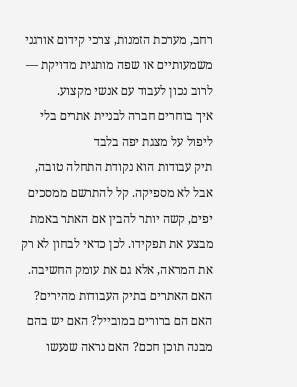רחב, מערכת הזמנות, צרכי קידום אורגני משמעותיים או שפה מותגית מדויקת — לרוב נכון לעבוד עם אנשי מקצוע.
איך בוחרים חברה לבניית אתרים בלי ליפול על מצגת יפה בלבד
תיק עבודות הוא נקודת התחלה טובה, אבל לא מספיקה. קל להתרשם ממסכים יפים, קשה יותר להבין אם האתר באמת מבצע את תפקידו. לכן כדאי לבחון לא רק את המראה, אלא גם את עומק החשיבה. האם האתרים בתיק העבודות מהירים? האם הם ברורים במובייל? האם יש בהם מבנה תוכן חכם? האם נראה שנעשו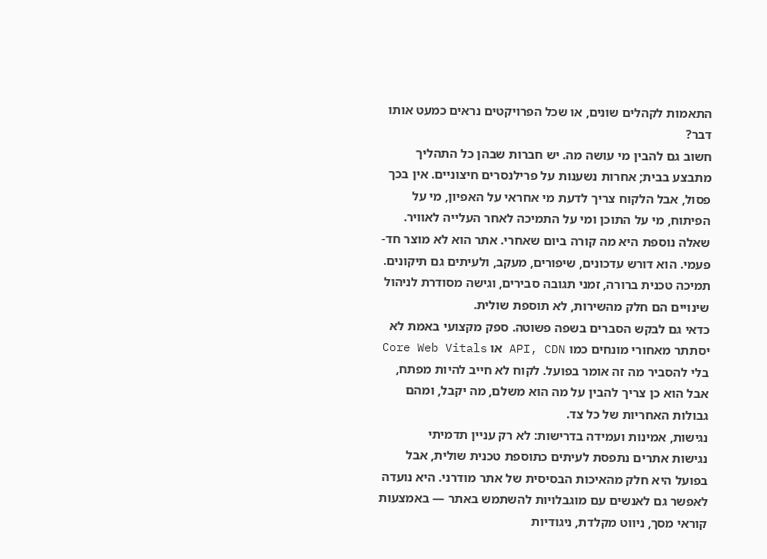התאמות לקהלים שונים, או שכל הפרויקטים נראים כמעט אותו דבר?
חשוב גם להבין מי עושה מה. יש חברות שבהן כל התהליך מתבצע בבית; אחרות נשענות על פרילנסרים חיצוניים. אין בכך פסול, אבל הלקוח צריך לדעת מי אחראי על האפיון, מי על הפיתוח, מי על התוכן ומי על התמיכה לאחר העלייה לאוויר.
שאלה נוספת היא מה קורה ביום שאחרי. אתר הוא לא מוצר חד-פעמי. הוא דורש עדכונים, שיפורים, מעקב, ולעיתים גם תיקונים. תמיכה טכנית ברורה, זמני תגובה סבירים, וגישה מסודרת לניהול שינויים הם חלק מהשירות, לא תוספת שולית.
כדאי גם לבקש הסברים בשפה פשוטה. ספק מקצועי באמת לא יסתתר מאחורי מונחים כמו API, CDN או Core Web Vitals בלי להסביר מה זה אומר בפועל. לקוח לא חייב להיות מפתח, אבל הוא כן צריך להבין על מה הוא משלם, מה יקבל, ומהם גבולות האחריות של כל צד.
נגישות, אמינות ועמידה בדרישות: לא רק עניין תדמיתי
נגישות אתרים נתפסת לעיתים כתוספת טכנית שולית, אבל בפועל היא חלק מהאיכות הבסיסית של אתר מודרני. היא נועדה לאפשר גם לאנשים עם מוגבלויות להשתמש באתר — באמצעות קוראי מסך, ניווט מקלדת, ניגודיות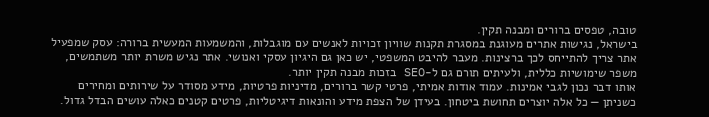טובה, טפסים ברורים ומבנה תקין.
בישראל, נגישות אתרים מעוגנת במסגרת תקנות שוויון זכויות לאנשים עם מוגבלות, והמשמעות המעשית ברורה: עסק שמפעיל אתר צריך להתייחס לכך ברצינות. מעבר להיבט המשפטי, יש כאן גם היגיון עסקי ואנושי. אתר נגיש משרת יותר משתמשים, משפר שימושיות כללית, ולעיתים תורם גם ל-SEO בזכות מבנה תקין יותר.
אותו דבר נכון לגבי אמינות. עמוד אודות אמיתי, פרטי קשר ברורים, מדיניות פרטיות, מידע מסודר על שירותים ומחירים כשניתן — כל אלה יוצרים תחושת ביטחון. בעידן של הצפת מידע והונאות דיגיטליות, פרטים קטנים כאלה עושים הבדל גדול.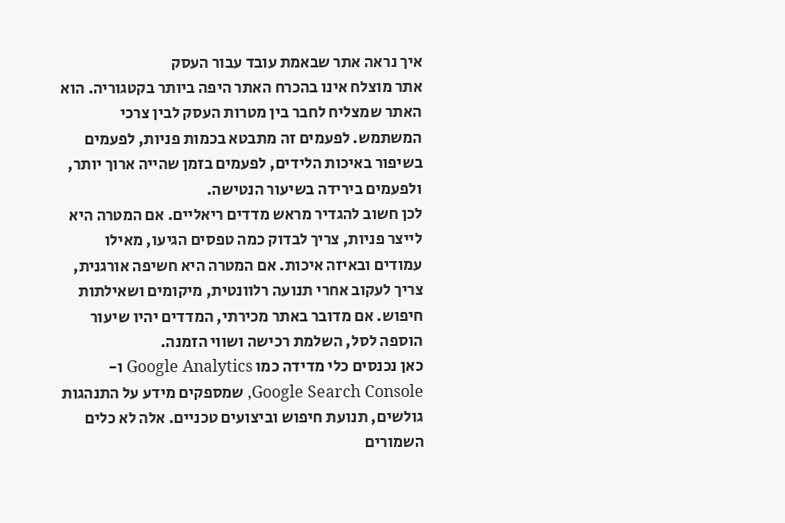איך נראה אתר שבאמת עובד עבור העסק
אתר מוצלח אינו בהכרח האתר היפה ביותר בקטגוריה. הוא האתר שמצליח לחבר בין מטרות העסק לבין צרכי המשתמש. לפעמים זה מתבטא בכמות פניות, לפעמים בשיפור באיכות הלידים, לפעמים בזמן שהייה ארוך יותר, ולפעמים בירידה בשיעור הנטישה.
לכן חשוב להגדיר מראש מדדים ריאליים. אם המטרה היא לייצר פניות, צריך לבדוק כמה טפסים הגיעו, מאילו עמודים ובאיזה איכות. אם המטרה היא חשיפה אורגנית, צריך לעקוב אחרי תנועה רלוונטית, מיקומים ושאילתות חיפוש. אם מדובר באתר מכירתי, המדדים יהיו שיעור הוספה לסל, השלמת רכישה ושווי הזמנה.
כאן נכנסים כלי מדידה כמו Google Analytics ו-Google Search Console, שמספקים מידע על התנהגות גולשים, תנועת חיפוש וביצועים טכניים. אלה לא כלים השמורים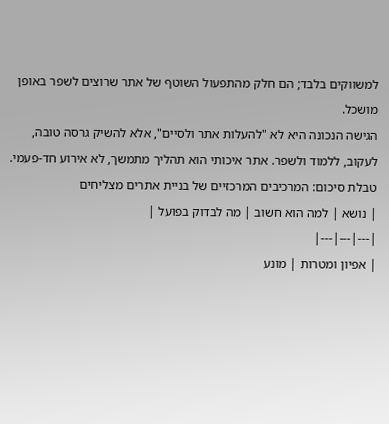למשווקים בלבד; הם חלק מהתפעול השוטף של אתר שרוצים לשפר באופן מושכל.
הגישה הנכונה היא לא "להעלות אתר ולסיים", אלא להשיק גרסה טובה, לעקוב, ללמוד ולשפר. אתר איכותי הוא תהליך מתמשך, לא אירוע חד-פעמי.
טבלת סיכום: המרכיבים המרכזיים של בניית אתרים מצליחים
| נושא | למה הוא חשוב | מה לבדוק בפועל |
|---|---|---|
| אפיון ומטרות | מונע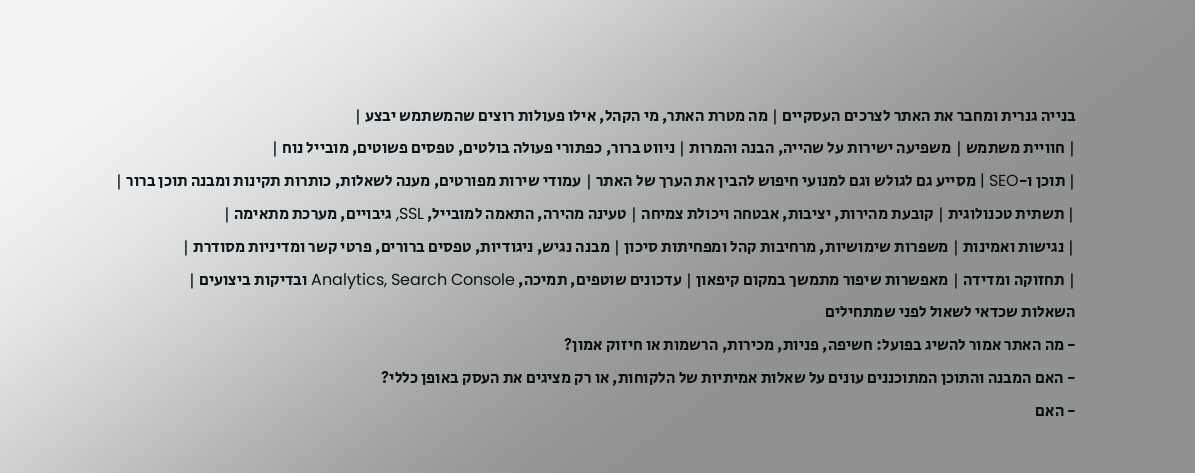בנייה גנרית ומחבר את האתר לצרכים העסקיים | מה מטרת האתר, מי הקהל, אילו פעולות רוצים שהמשתמש יבצע |
| חוויית משתמש | משפיעה ישירות על שהייה, הבנה והמרות | ניווט ברור, כפתורי פעולה בולטים, טפסים פשוטים, מובייל נוח |
| תוכן ו-SEO | מסייע גם לגולש וגם למנועי חיפוש להבין את הערך של האתר | עמודי שירות מפורטים, מענה לשאלות, כותרות תקינות ומבנה תוכן ברור |
| תשתית טכנולוגית | קובעת מהירות, יציבות, אבטחה ויכולת צמיחה | טעינה מהירה, התאמה למובייל, SSL, גיבויים, מערכת מתאימה |
| נגישות ואמינות | משפרות שימושיות, מרחיבות קהל ומפחיתות סיכון | מבנה נגיש, ניגודיות, טפסים ברורים, פרטי קשר ומדיניות מסודרת |
| תחזוקה ומדידה | מאפשרות שיפור מתמשך במקום קיפאון | עדכונים שוטפים, תמיכה, Analytics, Search Console ובדיקות ביצועים |
השאלות שכדאי לשאול לפני שמתחילים
- מה האתר אמור להשיג בפועל: חשיפה, פניות, מכירות, הרשמות או חיזוק אמון?
- האם המבנה והתוכן המתוכננים עונים על שאלות אמיתיות של הלקוחות, או רק מציגים את העסק באופן כללי?
- האם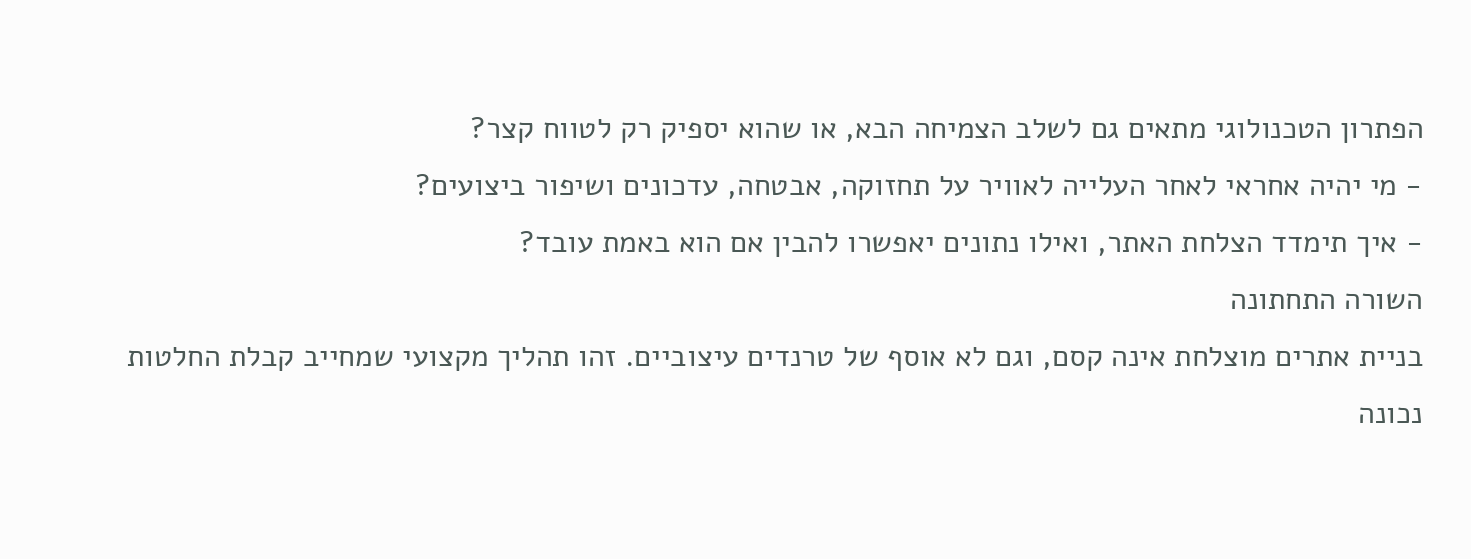הפתרון הטכנולוגי מתאים גם לשלב הצמיחה הבא, או שהוא יספיק רק לטווח קצר?
- מי יהיה אחראי לאחר העלייה לאוויר על תחזוקה, אבטחה, עדכונים ושיפור ביצועים?
- איך תימדד הצלחת האתר, ואילו נתונים יאפשרו להבין אם הוא באמת עובד?
השורה התחתונה
בניית אתרים מוצלחת אינה קסם, וגם לא אוסף של טרנדים עיצוביים. זהו תהליך מקצועי שמחייב קבלת החלטות נכונה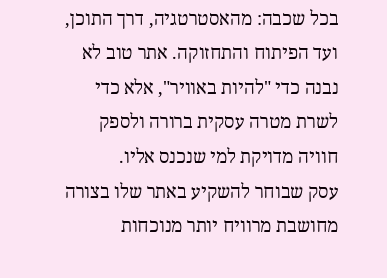בכל שכבה: מהאסטרטגיה, דרך התוכן, ועד הפיתוח והתחזוקה. אתר טוב לא נבנה כדי "להיות באוויר", אלא כדי לשרת מטרה עסקית ברורה ולספק חוויה מדויקת למי שנכנס אליו.
עסק שבוחר להשקיע באתר שלו בצורה מחושבת מרוויח יותר מנוכחות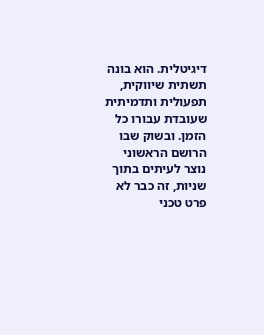דיגיטלית. הוא בונה תשתית שיווקית, תפעולית ותדמיתית שעובדת עבורו כל הזמן. ובשוק שבו הרושם הראשוני נוצר לעיתים בתוך שניות, זה כבר לא פרט טכני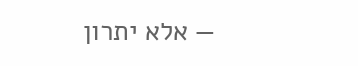— אלא יתרון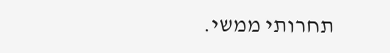תחרותי ממשי.